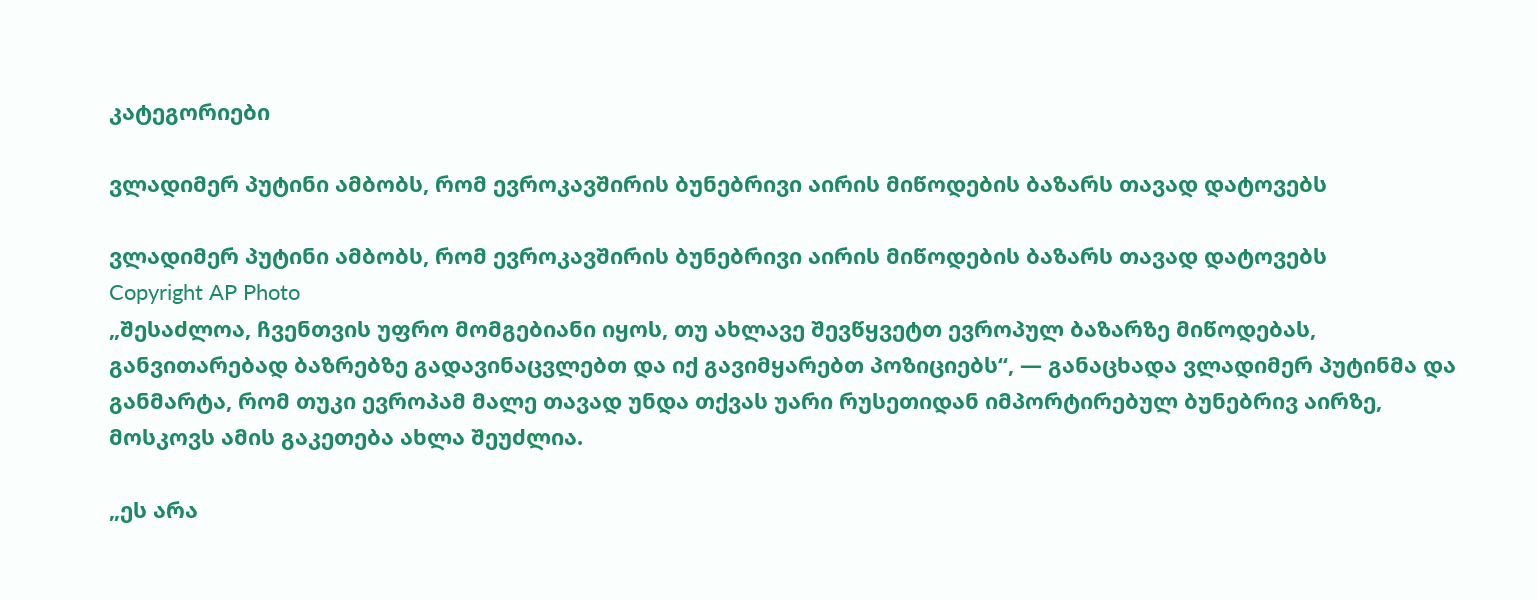კატეგორიები

ვლადიმერ პუტინი ამბობს, რომ ევროკავშირის ბუნებრივი აირის მიწოდების ბაზარს თავად დატოვებს

ვლადიმერ პუტინი ამბობს, რომ ევროკავშირის ბუნებრივი აირის მიწოდების ბაზარს თავად დატოვებს
Copyright AP Photo
„შესაძლოა, ჩვენთვის უფრო მომგებიანი იყოს, თუ ახლავე შევწყვეტთ ევროპულ ბაზარზე მიწოდებას, განვითარებად ბაზრებზე გადავინაცვლებთ და იქ გავიმყარებთ პოზიციებს“, — განაცხადა ვლადიმერ პუტინმა და განმარტა, რომ თუკი ევროპამ მალე თავად უნდა თქვას უარი რუსეთიდან იმპორტირებულ ბუნებრივ აირზე, მოსკოვს ამის გაკეთება ახლა შეუძლია.

„ეს არა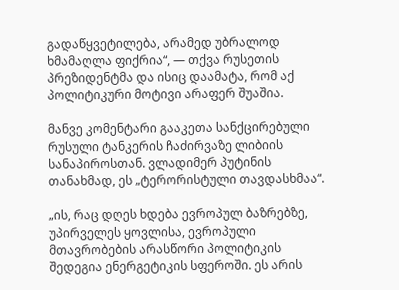გადაწყვეტილება, არამედ უბრალოდ ხმამაღლა ფიქრია“, — თქვა რუსეთის პრეზიდენტმა და ისიც დაამატა, რომ აქ პოლიტიკური მოტივი არაფერ შუაშია.

მანვე კომენტარი გააკეთა სანქცირებული რუსული ტანკერის ჩაძირვაზე ლიბიის სანაპიროსთან. ვლადიმერ პუტინის თანახმად, ეს „ტერორისტული თავდასხმაა“.

„ის, რაც დღეს ხდება ევროპულ ბაზრებზე, უპირველეს ყოვლისა, ევროპული მთავრობების არასწორი პოლიტიკის შედეგია ენერგეტიკის სფეროში. ეს არის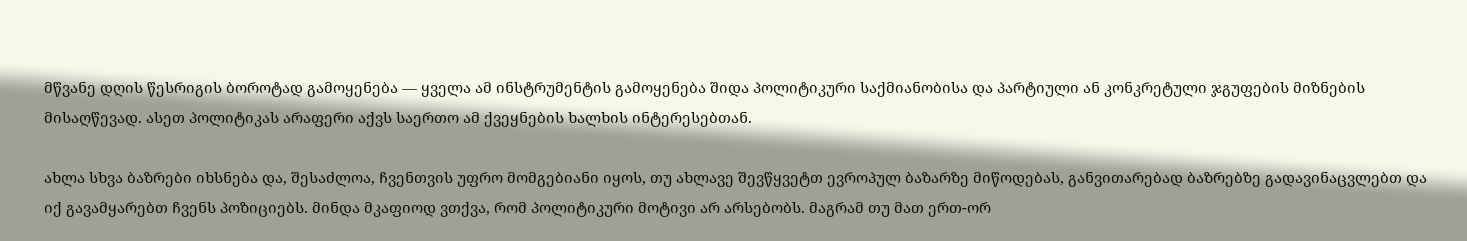მწვანე დღის წესრიგის ბოროტად გამოყენება — ყველა ამ ინსტრუმენტის გამოყენება შიდა პოლიტიკური საქმიანობისა და პარტიული ან კონკრეტული ჯგუფების მიზნების მისაღწევად. ასეთ პოლიტიკას არაფერი აქვს საერთო ამ ქვეყნების ხალხის ინტერესებთან.

ახლა სხვა ბაზრები იხსნება და, შესაძლოა, ჩვენთვის უფრო მომგებიანი იყოს, თუ ახლავე შევწყვეტთ ევროპულ ბაზარზე მიწოდებას, განვითარებად ბაზრებზე გადავინაცვლებთ და იქ გავამყარებთ ჩვენს პოზიციებს. მინდა მკაფიოდ ვთქვა, რომ პოლიტიკური მოტივი არ არსებობს. მაგრამ თუ მათ ერთ-ორ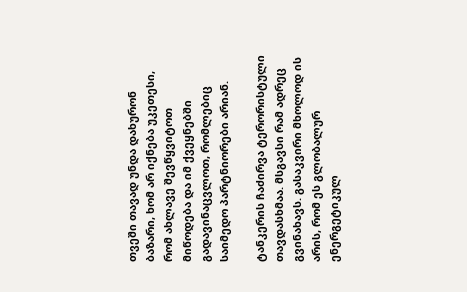თვეში თავად უნდა დახურონ ბაზარი, ხომ არ იქნება უკეთესი, რომ ახლავე შევწყვიტოთ მიწოდება და იმ ქვეყნებში გადავინაცვლოთ, რომლებიც საიმედო პარტნიორები არიან.

ტანკერის ჩაძირვა ტერორისტული თავდასხმაა. მსგავსი რამ ადრეც გვინახავს. გასაკვირი მხოლოდ ის არის, რომ ეს გლობალურ ენერგეტიკულ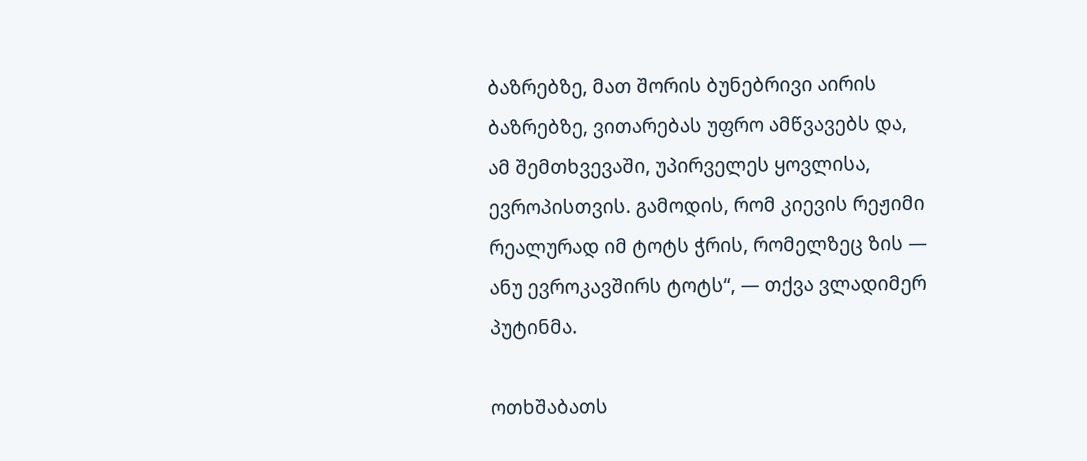ბაზრებზე, მათ შორის ბუნებრივი აირის ბაზრებზე, ვითარებას უფრო ამწვავებს და, ამ შემთხვევაში, უპირველეს ყოვლისა, ევროპისთვის. გამოდის, რომ კიევის რეჟიმი რეალურად იმ ტოტს ჭრის, რომელზეც ზის — ანუ ევროკავშირს ტოტს“, — თქვა ვლადიმერ პუტინმა.

ოთხშაბათს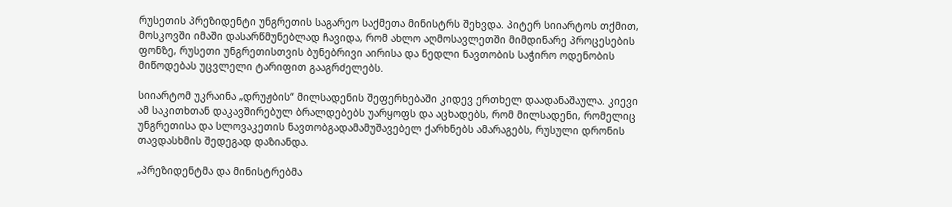რუსეთის პრეზიდენტი უნგრეთის საგარეო საქმეთა მინისტრს შეხვდა. პიტერ სიიარტოს თქმით, მოსკოვში იმაში დასარწმუნებლად ჩავიდა, რომ ახლო აღმოსავლეთში მიმდინარე პროცესების ფონზე, რუსეთი უნგრეთისთვის ბუნებრივი აირისა და ნედლი ნავთობის საჭირო ოდენობის მიწოდებას უცვლელი ტარიფით გააგრძელებს.

სიიარტომ უკრაინა „დრუჟბის“ მილსადენის შეფერხებაში კიდევ ერთხელ დაადანაშაულა. კიევი ამ საკითხთან დაკავშირებულ ბრალდებებს უარყოფს და აცხადებს, რომ მილსადენი, რომელიც უნგრეთისა და სლოვაკეთის ნავთობგადამამუშავებელ ქარხნებს ამარაგებს, რუსული დრონის თავდასხმის შედეგად დაზიანდა.

„პრეზიდენტმა და მინისტრებმა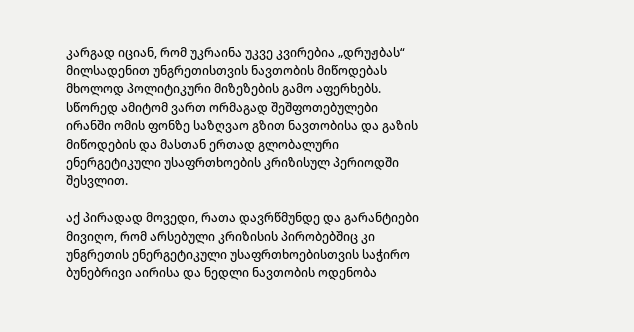კარგად იციან, რომ უკრაინა უკვე კვირებია „დრუჟბას“ მილსადენით უნგრეთისთვის ნავთობის მიწოდებას მხოლოდ პოლიტიკური მიზეზების გამო აფერხებს. სწორედ ამიტომ ვართ ორმაგად შეშფოთებულები ირანში ომის ფონზე საზღვაო გზით ნავთობისა და გაზის მიწოდების და მასთან ერთად გლობალური ენერგეტიკული უსაფრთხოების კრიზისულ პერიოდში შესვლით.

აქ პირადად მოვედი, რათა დავრწმუნდე და გარანტიები მივიღო, რომ არსებული კრიზისის პირობებშიც კი უნგრეთის ენერგეტიკული უსაფრთხოებისთვის საჭირო ბუნებრივი აირისა და ნედლი ნავთობის ოდენობა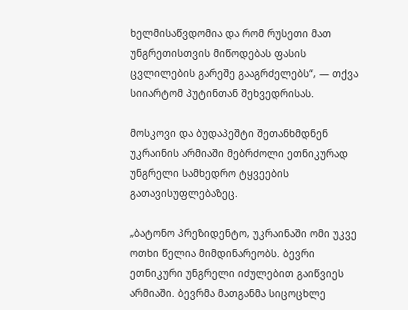ხელმისაწვდომია და რომ რუსეთი მათ უნგრეთისთვის მიწოდებას ფასის ცვლილების გარეშე გააგრძელებს“, — თქვა სიიარტომ პუტინთან შეხვედრისას.

მოსკოვი და ბუდაპეშტი შეთანხმდნენ უკრაინის არმიაში მებრძოლი ეთნიკურად უნგრელი სამხედრო ტყვეების გათავისუფლებაზეც.

„ბატონო პრეზიდენტო, უკრაინაში ომი უკვე ოთხი წელია მიმდინარეობს. ბევრი ეთნიკური უნგრელი იძულებით გაიწვიეს არმიაში. ბევრმა მათგანმა სიცოცხლე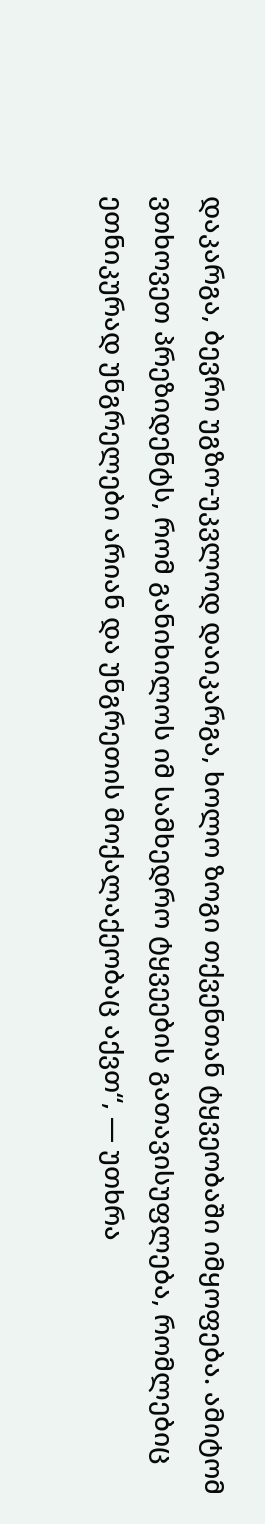დაკარგა, ბევრი უგზო-უკვლოდ დაიკარგა, ხოლო ზოგი თქვენთან ტყვეობაში იმყოფება. ამიტომ ვთხოვეთ პრეზიდენტს, რომ განიხილოს იმ სამხედრო ტყვეების გათავისუფლება, რომლებიც ეთნიკურად უნგრელები არიან და უნგრეთის მოქალაქეობაც აქვთ“, — უთხრა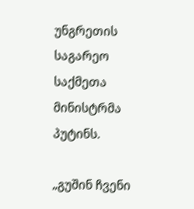უნგრეთის საგარეო საქმეთა მინისტრმა პუტინს.

„გუშინ ჩვენი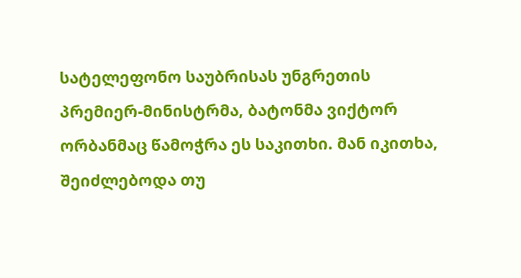სატელეფონო საუბრისას უნგრეთის პრემიერ-მინისტრმა, ბატონმა ვიქტორ ორბანმაც წამოჭრა ეს საკითხი. მან იკითხა, შეიძლებოდა თუ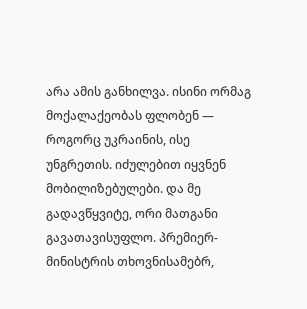არა ამის განხილვა. ისინი ორმაგ მოქალაქეობას ფლობენ — როგორც უკრაინის, ისე უნგრეთის. იძულებით იყვნენ მობილიზებულები. და მე გადავწყვიტე, ორი მათგანი გავათავისუფლო. პრემიერ-მინისტრის თხოვნისამებრ,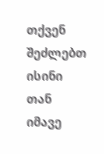თქვენ შეძლებთ ისინი თან იმავე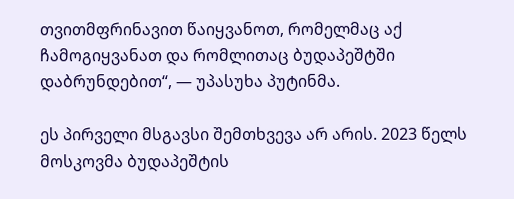თვითმფრინავით წაიყვანოთ, რომელმაც აქ ჩამოგიყვანათ და რომლითაც ბუდაპეშტში დაბრუნდებით“, — უპასუხა პუტინმა.

ეს პირველი მსგავსი შემთხვევა არ არის. 2023 წელს მოსკოვმა ბუდაპეშტის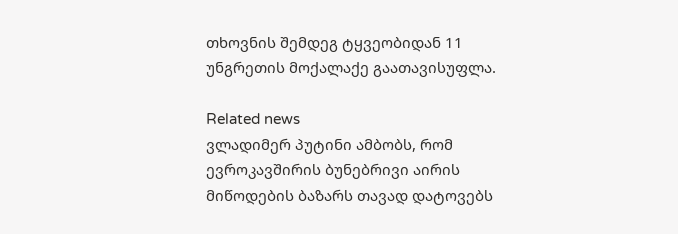თხოვნის შემდეგ ტყვეობიდან 11 უნგრეთის მოქალაქე გაათავისუფლა.

Related news
ვლადიმერ პუტინი ამბობს, რომ ევროკავშირის ბუნებრივი აირის მიწოდების ბაზარს თავად დატოვებს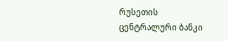რუსეთის ცენტრალური ბანკი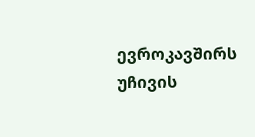ევროკავშირს უჩივის